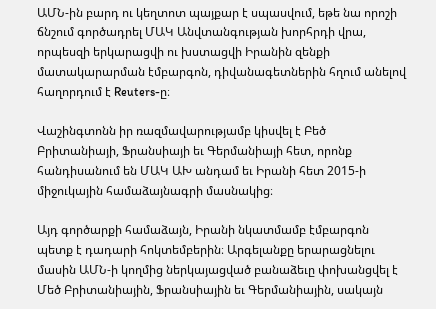ԱՄՆ-ին բարդ ու կեղտոտ պայքար է սպասվում, եթե նա որոշի ճնշում գործադրել ՄԱԿ Անվտանգության խորհրդի վրա, որպեսզի երկարացվի ու խստացվի Իրանին զենքի մատակարարման էմբարգոն, դիվանագետներին հղում անելով հաղորդում է Reuters-ը։

Վաշինգտոնն իր ռազմավարությամբ կիսվել է Բեծ Բրիտանիայի, Ֆրանսիայի եւ Գերմանիայի հետ, որոնք հանդիսանում են ՄԱԿ ԱԽ անդամ եւ Իրանի հետ 2015-ի միջուկային համաձայնագրի մասնակից։

Այդ գործարքի համաձայն, Իրանի նկատմամբ էմբարգոն պետք է դադարի հոկտեմբերին։ Արգելանքը երարացնելու մասին ԱՄՆ-ի կողմից ներկայացված բանաձեւը փոխանցվել է Մեծ Բրիտանիային, Ֆրանսիային եւ Գերմանիային, սակայն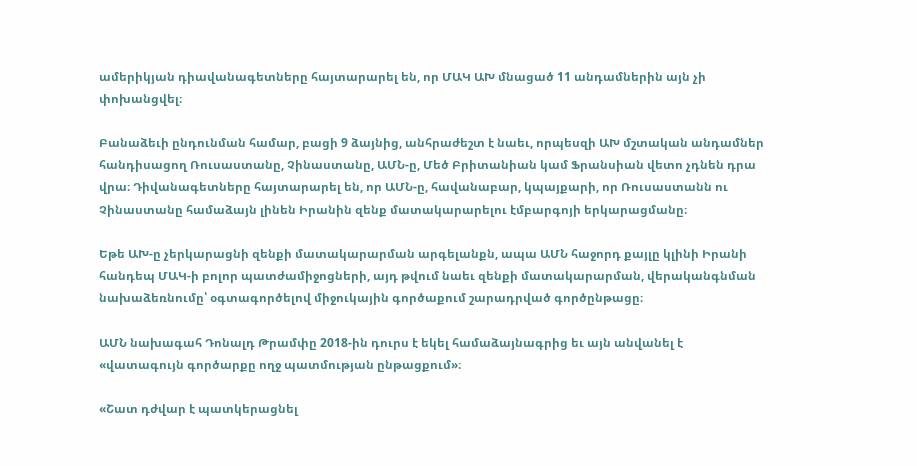ամերիկյան դիավանագետները հայտարարել են, որ ՄԱԿ ԱԽ մնացած 11 անդամներին այն չի փոխանցվել։

Բանաձեւի ընդունման համար, բացի 9 ձայնից, անհրաժեշտ է նաեւ, որպեսզի ԱԽ մշտական անդամներ հանդիսացող Ռուսաստանը, Չինաստանը, ԱՄՆ-ը, Մեծ Բրիտանիան կամ Ֆրանսիան վետո չդնեն դրա վրա։ Դիվանագետները հայտարարել են, որ ԱՄՆ-ը, հավանաբար, կպայքարի, որ Ռուսաստանն ու Չինաստանը համաձայն լինեն Իրանին զենք մատակարարելու էմբարգոյի երկարացմանը։

Եթե ԱԽ-ը չերկարացնի զենքի մատակարարման արգելանքն, ապա ԱՄՆ հաջորդ քայլը կլինի Իրանի հանդեպ ՄԱԿ-ի բոլոր պատժամիջոցների, այդ թվում նաեւ զենքի մատակարարման, վերականգնման նախաձեռնումը՝ օգտագործելով միջուկային գործաքում շարադրված գործընթացը։

ԱՄՆ նախագահ Դոնալդ Թրամփը 2018-ին դուրս է եկել համաձայնագրից եւ այն անվանել է «վատագույն գործարքը ողջ պատմության ընթացքում»։

«Շատ դժվար է պատկերացնել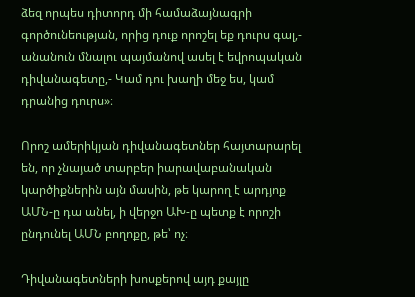ձեզ որպես դիտորդ մի համաձայնագրի գործունեության, որից դուք որոշել եք դուրս գալ,- անանուն մնալու պայմանով ասել է եվրոպական դիվանագետը,- Կամ դու խաղի մեջ ես, կամ դրանից դուրս»։

Որոշ ամերիկյան դիվանագետներ հայտարարել են, որ չնայած տարբեր իարավաբանական կարծիքներին այն մասին, թե կարող է արդյոք ԱՄՆ-ը դա անել, ի վերջո ԱԽ-ը պետք է որոշի ընդունել ԱՄՆ բողոքը, թե՝ ոչ։

Դիվանագետների խոսքերով այդ քայլը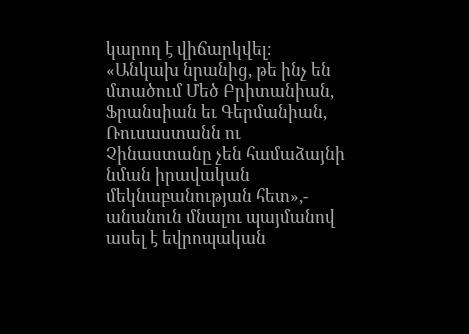կարող է վիճարկվել։ «Անկախ նրանից, թե ինչ են մտածում Մեծ Բրիտանիան, Ֆրանսիան եւ Գերմանիան, Ռուսաստանն ու Չինաստանը չեն համաձայնի նման իրավական մեկնաբանության հետ»,- անանուն մնալու պայմանով ասել է եվրոպական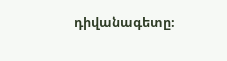դիվանագետը։